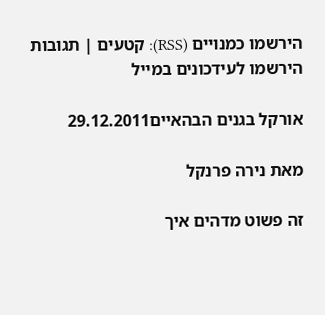הירשמו כמנויים (RSS): קטעים | תגובות        הירשמו לעידכונים במייל

אורקל בגנים הבהאיים29.12.2011

מאת נירה פרנקל

זה פשוט מדהים איך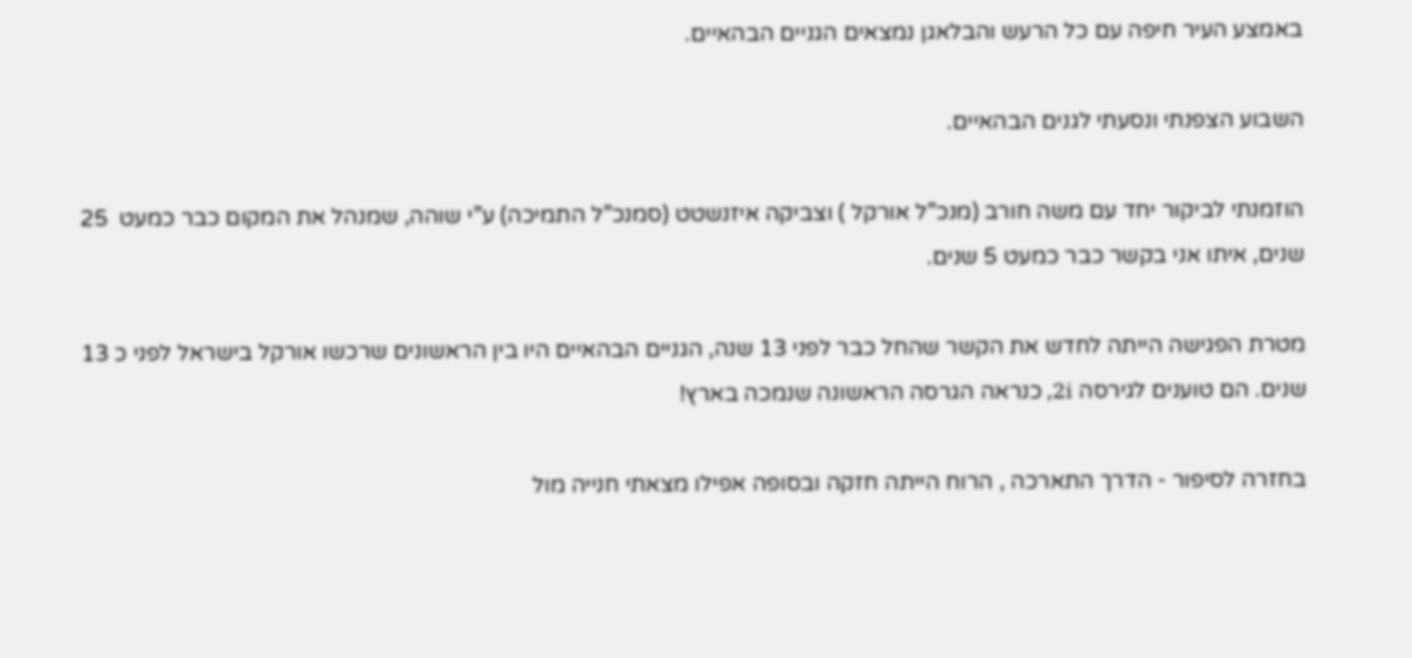באמצע העיר חיפה עם כל הרעש והבלאגן נמצאים הגניים הבהאיים.

השבוע הצפנתי ונסעתי לגנים הבהאיים.

הוזמנתי לביקור יחד עם משה חורב (מנכ”ל אורקל ) וצביקה איזנשטט (סמנכ”ל התמיכה) ע”י שוהה, שמנהל את המקום כבר כמעט  25 שנים, איתו אני בקשר כבר כמעט 5 שנים.

מטרת הפגישה הייתה לחדש את הקשר שהחל כבר לפני 13 שנה, הגניים הבהאיים היו בין הראשונים שרכשו אורקל בישראל לפני כ 13 שנים. הם טוענים לגירסה 2i, כנראה הגרסה הראשונה שנמכה בארץ!

בחזרה לסיפור - הדרך התארכה , הרוח הייתה חזקה ובסופה אפילו מצאתי חנייה מול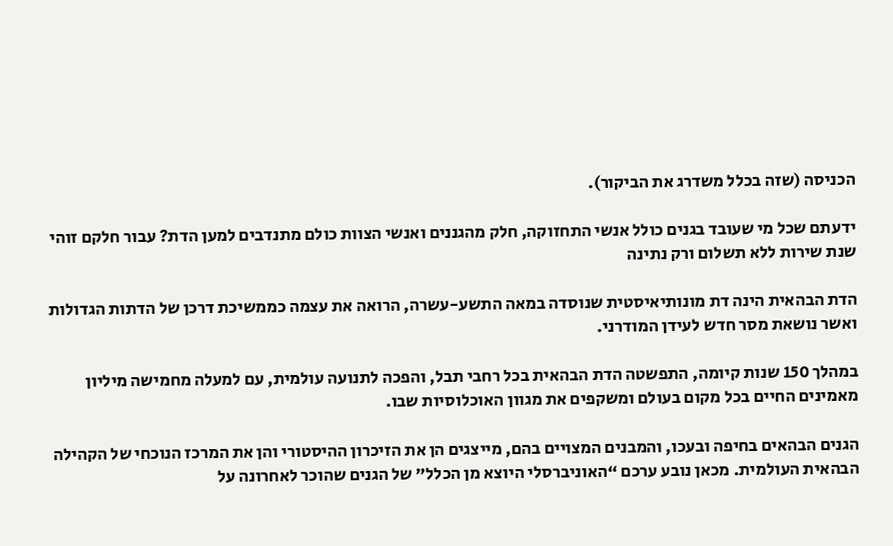הכניסה (שזה בכלל משדרג את הביקור).

ידעתם שכל מי שעובד בגנים כולל אנשי התחזוקה, חלק מהגננים ואנשי הצוות כולם מתנדבים למען הדת? עבור חלקם זוהי שנת שירות ללא תשלום ורק נתינה

הדת הבהאית הינה דת מונותיאיסטית שנוסדה במאה התשע-עשרה, הרואה את עצמה כממשיכת דרכן של הדתות הגדולות ואשר נושאת מסר חדש לעידן המודרני.

במהלך 150 שנות קיומה, התפשטה הדת הבהאית בכל רחבי תבל, והפכה לתנועה עולמית, עם למעלה מחמישה מיליון מאמינים החיים בכל מקום בעולם ומשקפים את מגוון האוכלוסיות שבו.

הגנים הבהאים בחיפה ובעכו, והמבנים המצויים בהם, מייצגים הן את הזיכרון ההיסטורי והן את המרכז הנוכחי של הקהילה הבהאית העולמית. מכאן נובע ערכם “האוניברסלי היוצא מן הכלל” של הגנים שהוכר לאחרונה על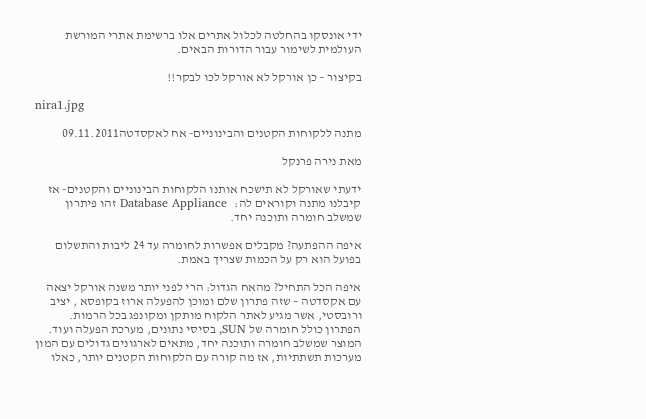ידי אונסקו בהחלטה לכלול אתרים אלו ברשימת אתרי המורשת העולמית לשימור עבור הדורות הבאים.

בקיצור – כן אורקל לא אורקל לכו לבקר!!

nira1.jpg

מתנה ללקוחות הקטנים והבינוניים- אח לאקסדטה09.11.2011

מאת נירה פרנקל

ידעתי שאורקל לא תישכח אותנו הלקוחות הבינוניים והקטנים- אז קיבלנו מתנה וקוראים לה:   Database Appliance זהו פיתרון שמשלב חומרה ותוכנה יחד.

איפה ההפתעה? מקבלים אפשרות לחומרה עד 24 ליבות והתשלום בפועל הוא רק על הכמות שצריך באמת.

איפה הכל התחיל? מהאח הגדול: הרי לפני יותר משנה אורקל יצאה עם אקסדטה – שזה פתרון שלם ומוכן להפעלה ארוז בקופסא , יציב ורובסטי, אשר מגיע לאתר הלקוח מותקן ומקונפג בכל הרמות. הפתרון כולל חומרה של SUN, בסיסי נתונים, מערכת הפעלה ועוד.  המוצר שמשלב חומרה ותוכנה יחד, מתאים לארגונים גדולים עם המון מערכות תשתתיות, אז מה קורה עם הלקוחות הקטנים יותר, כאלו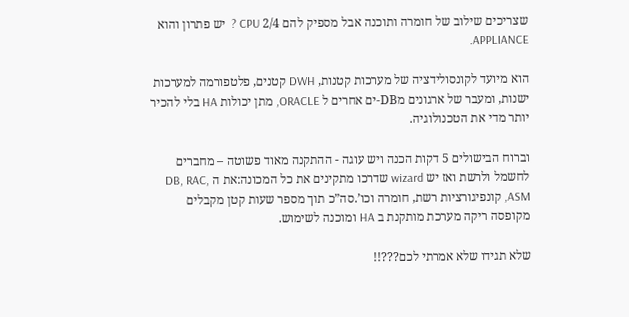שצריכים שילוב של חומרה ותוכנה אבל מספיק להם 2/4 CPU ?  יש פתרון והוא APPLIANCE.

הוא מיועד לקונסולידציה של מערכות קטנות, DWH קטנים, פלטפורמה למערכות ישנות, ומעבר של ארגונים מDB-ים אחרים ל ORACLE, מתן יכולות HA בלי להכיר יותר מדי את הטכנולוגיה.

וברוח הבישולים 5 דקות הכנה ויש עוגה - ההתקנה מאוד פשוטה – מחברים לחשמל ולרשת ואז יש wizard שדרכו מתקינים את כל המכונה:את ה DB, RAC, ASM, קונפיגורציות רשת, חומרה וכו’.סה”כ תוך מספר שעות קטן מקבלים מקופסה ריקה מערכת מותקנת ב HA ומוכנה לשימוש.

שלא תגידו שלא אמרתי לכם???!!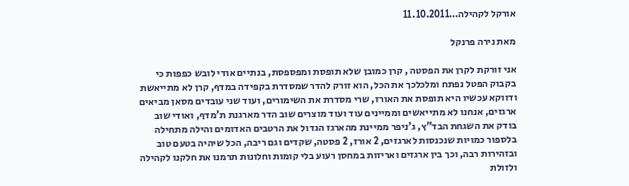אורקל לקהילה…11.10.2011

מאת נירה פרנקל

אני זורקת לקרן את הפסטה , קרן כמובן שלא תופסת ומפספסת, בנתיים אודי לובש כפפות כי בקבוק הפטל נפתח ומלכלכך את הכל, הוא זורק להדר שמסדרת בקפידה במדף, קרן לא מתייאשת ודווקא עכשיו היא תופסת את האורז, שרי מסדרת את השימורים, ועוד שני עובדים מסאן מביאים ארגזים, אנחנו לא מתייאשים וממיינים עוד ועוד מוצרים שוב הדר מארגנת ת’מדף, ואודי שוב בודק את השגחת הבד”ץ, ג’ניפר ממיינת מהארגז הגדול את הרטבים האדומים והילה מתחילה בלספור כמויות שנכנסות לארגזים, 2 אורז, 2 פסטה, שקדים וגם ריבה, הכל שיהיה בטעם טוב ובזהירות רבה, וכך בין ארגזים ואריזות במחסן רעוע בלי קומות וחלונות תרמנו את חלקנו לקהילה ולזולת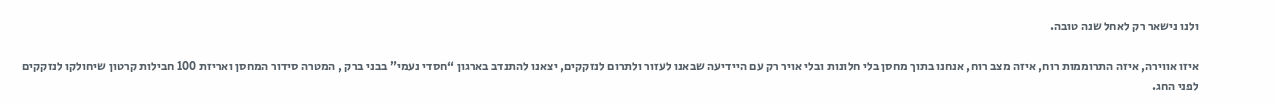ולנו נישאר רק לאחל שנה טובה.

איזו אווירה, איזה התרוממות רוח, איזה מצב רוח, אנחנו בתוך מחסן בלי חלונות ובלי אויר רק עם היידיעה שבאנו לעזור ולתרום לנזקקים, יצאנו להתנדב בארגון “חסדי נעמי” בבני ברק , המטרה סידור המחסן ואריזת 100 חבילות קרטון שיחולקו לנזקקים לפני החג.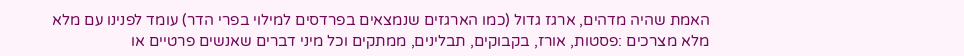האמת שהיה מדהים, ארגז גדול (כמו הארגזים שנמצאים בפרדסים למילוי בפרי הדר) עומד לפנינו עם מלא מלא מצרכים :פסטות, אורז, בקבוקים, תבלינים, ממתקים וכל מיני דברים שאנשים פרטיים או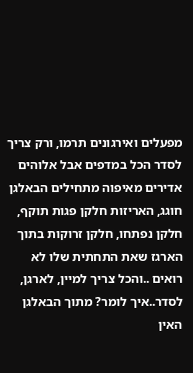מפעלים ואירגונים תרמו, ורק צריך לסדר הכל במדפים אבל אלוהים אדירים מאיפוה מתחילים הבאלגן חוגג, האריזות חלקן פגות תוקף, חלקן נפתחו, חלקן זרוקות בתוך הארגז שאת התחתית שלו לא רואים ..והכל צריך למיין, לארגן, לסדר..איך לומר? מתוך הבאלגן האין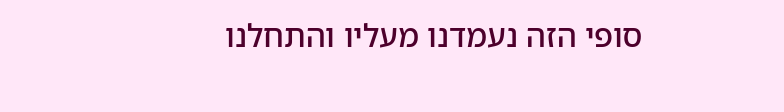סופי הזה נעמדנו מעליו והתחלנו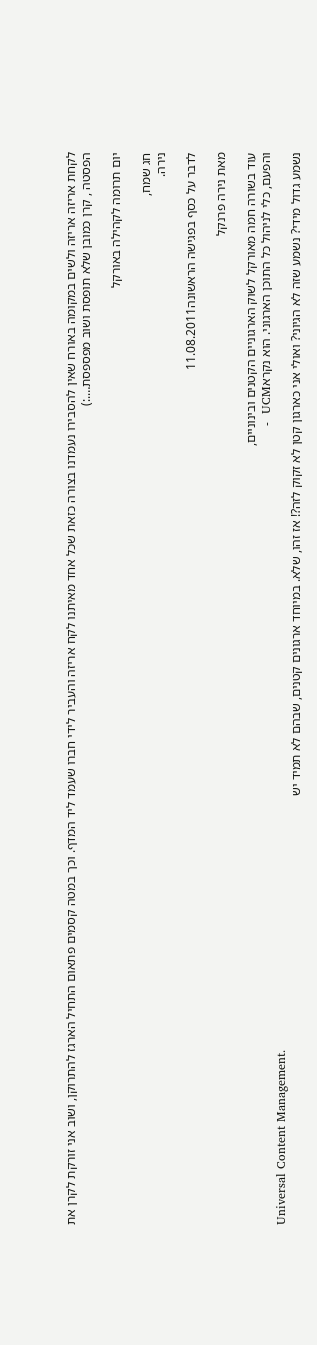לקחת אריזה אריזה ולשים במקומה באורח שאין להסבירו נעמדנו בצורה כזאת שכל אחד מאיתנו לקח אריזה והעביר לידי חברו שעמד ליד המדף. וכך במטה קסמים פתאום התחיל הארגז להתרוקן, ושוב אני זורקת לקרן את הפסטה , קרן כמובן שלא תופסת ושוב מפספסת….:)

יום תרומה לקהילה באורקל

חג שמח,
נירה.

לדבר על כסף בפגישה הראשונה11.08.2011

מאת נירה פרנקל

עוד בשורה חמה מאורקל לשוק הארגוניים הקטנים ובינוניים,
והפעם, כלי לניהול כל התוכן הארגוני. הוא נקראUCM  -
Universal Content Management.
נשמע גדול מידי? נשמע שזה לא הגיוני? ואולי אני כארגון קטן לא זקוק לזה?! אז זהו, שלא. במיוחד ארגונים קטנים, שבהם לא תמיד יש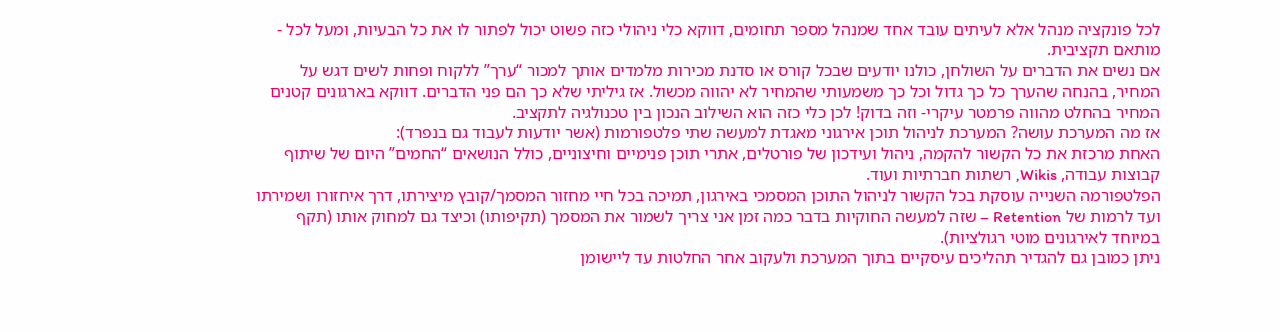לכל פונקציה מנהל אלא לעיתים עובד אחד שמנהל מספר תחומים, דווקא כלי ניהולי כזה פשוט יכול לפתור לו את כל הבעיות, ומעל לכל - מותאם תקציבית.
אם נשים את הדברים על השולחן, כולנו יודעים שבכל קורס או סדנת מכירות מלמדים אותך למכור “ערך” ללקוח ופחות לשים דגש על המחיר, בהנחה שהערך כל כך גדול וכל כך משמעותי שהמחיר לא יהווה מכשול. אז גיליתי שלא כך הם פני הדברים. דווקא בארגונים קטנים המחיר בהחלט מהווה פרמטר עיקרי- וזה בדוק! לכן כלי כזה הוא השילוב הנכון בין טכנולגיה לתקציב.
אז מה המערכת עושה? המערכת לניהול תוכן אירגוני מאגדת למעשה שתי פלטפורמות (אשר יודעות לעבוד גם בנפרד):
האחת מרכזת את כל הקשור להקמה, ניהול ועידכון של פורטלים, אתרי תוכן פנימיים וחיצוניים, כולל הנושאים “החמים” היום של שיתוף קבוצות עבודה, Wikis, רשתות חברתיות ועוד.
הפלטפורמה השנייה עוסקת בכל הקשור לניהול התוכן המסמכי באירגון, תמיכה בכל חיי מחזור המסמך/קובץ מיצירתו, דרך איחזורו ושמירתו ועד לרמות של Retention – שזה למעשה החוקיות בדבר כמה זמן אני צריך לשמור את המסמך (תקיפותו) וכיצד גם למחוק אותו (תקף במיוחד לאירגונים מוטי רגולציות).
ניתן כמובן גם להגדיר תהליכים עיסקיים בתוך המערכת ולעקוב אחר החלטות עד ליישומן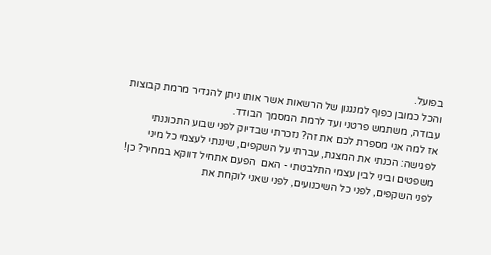בפועל.
והכל כמובן כפוף למנגנון של הרשאות אשר אותו ניתן להגדיר מרמת קבוצות עבודה, משתמש פרטני ועד לרמת המסמך הבודד.
אז למה אני מספרת לכם את זה? נזכרתי שבדיוק לפני שבוע התכוננתי לפגישה: הכנתי את המצגת, עברתי על השקפים, שיננתי לעצמי כל מיני משפטים וביני לבין עצמי התלבטתי - האם  הפעם אתחיל דווקא במחיר? כן! לפני השקפים, לפני כל השיכנועים, לפני שאני לוקחת את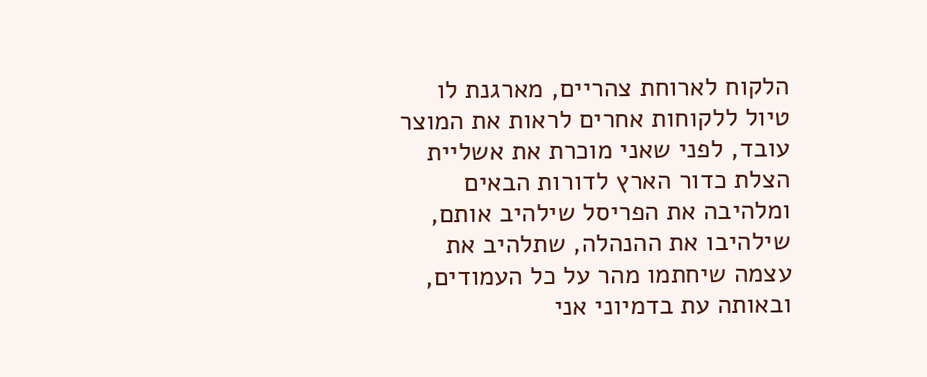הלקוח לארוחת צהריים, מארגנת לו טיול ללקוחות אחרים לראות את המוצר עובד, לפני שאני מוכרת את אשליית הצלת כדור הארץ לדורות הבאים ומלהיבה את הפריסל שילהיב אותם, שילהיבו את ההנהלה, שתלהיב את עצמה שיחתמו מהר על כל העמודים, ובאותה עת בדמיוני אני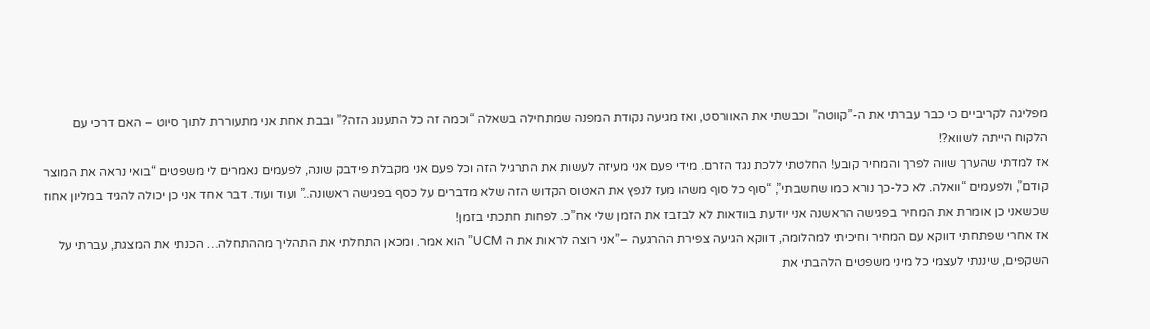מפליגה לקריביים כי כבר עברתי את ה-”קווטה” וכבשתי את האוורסט, ואז מגיעה נקודת המפנה שמתחילה בשאלה “וכמה זה כל התענוג הזה?” ובבת אחת אני מתעוררת לתוך סיוט – האם דרכי עם הלקוח הייתה לשווא?!
אז למדתי שהערך שווה לפרך והמחיר קובע! החלטתי ללכת נגד הזרם. מידי פעם אני מעיזה לעשות את התרגיל הזה וכל פעם אני מקבלת פידבק שונה, לפעמים נאמרים לי משפטים “בואי נראה את המוצר קודם”, ולפעמים “וואלה. לא כל-כך נורא כמו שחשבתי”, “סוף כל סוף משהו מעז לנפץ את האטוס הקדוש הזה שלא מדברים על כסף בפגישה ראשונה..” ועוד ועוד. דבר אחד אני כן יכולה להגיד במליון אחוז שכשאני כן אומרת את המחיר בפגישה הראשנה אני יודעת בוודאות לא לבזבז את הזמן שלי אח”כ. לפחות חתכתי בזמן!
אז אחרי שפתחתי דווקא עם המחיר וחיכיתי למהלומה, דווקא הגיעה צפירת ההרגעה –”אני רוצה לראות את ה UCM” הוא אמר. ומכאן התחלתי את התהליך מההתחלה… הכנתי את המצגת, עברתי על השקפים, שיננתי לעצמי כל מיני משפטים הלהבתי את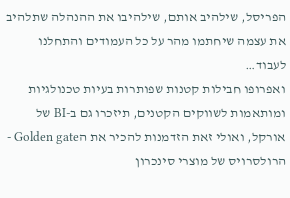הפריסל, שילהיב אותם, שילהיבו את ההנהלה שתלהיב את עצמה שיחתמו מהר על כל העמודים והתחלנו לעבוד…
ואפרופו חבילות קטנות שפותרות בעיות טכנולגיות ומותאמות לשווקים הקטנים, תיזכרו גם ב-BI של אורקל, ואולי זאת הזדמנות להכיר את הGolden gate - הרולסרויס של מוצרי סינכרון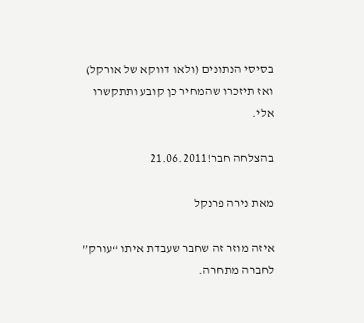בסיסי הנתונים (ולאו דווקא של אורקל) ואז תיזכרו שהמחיר כן קובע ותתקשרו אלי.

בהצלחה חבר!21.06.2011

מאת נירה פרנקל

איזה מוזר זה שחבר שעבדת איתו “עורק” לחברה מתחרה.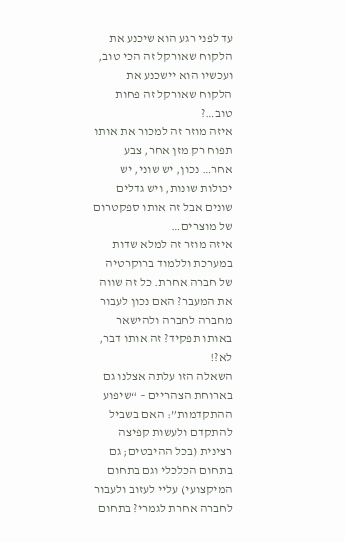עד לפני רגע הוא שיכנע את הלקוח שאורקל זה הכי טוב, ועכשיו הוא יישכנע את הלקוח שאורקל זה פחות טוב…?
איזה מוזר זה למכור את אותו תפוח רק מזן אחר, צבע אחר… נכון, יש שוני, יש יכולות שונות, ויש גדלים שונים אבל זה אותו ספקטרום של מוצרים…
איזה מוזר זה למלא שדות במערכת וללמוד ברוקרטיה של חברה אחרת. כל זה שווה את המעבר? האם נכון לעבור מחברה לחברה ולהישאר באותו תפקיד? זה אותו דבר, לא?!
השאלה הזו עלתה אצלנו גם בארוחת הצהריים – “שיפוע ההתקדמות”: האם בשביל להתקדם ולעשות קפיצה רצינית (בכל ההיבטים; גם בתחום הכלכלי וגם בתחום המיקצועי) עליי לעזוב ולעבור לחברה אחרת לגמרי? בתחום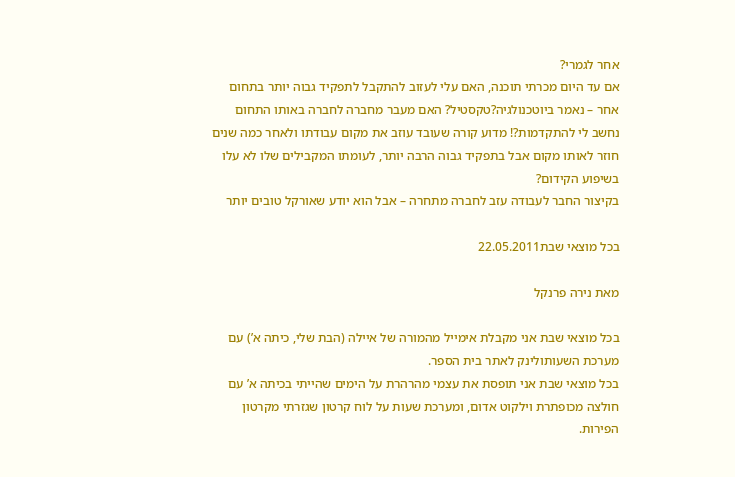אחר לגמרי?
אם עד היום מכרתי תוכנה, האם עלי לעזוב להתקבל לתפקיד גבוה יותר בתחום אחר – נאמר ביוטכנולגיה?טקסטיל? האם מעבר מחברה לחברה באותו התחום נחשב לי להתקדמות?! מדוע קורה שעובד עוזב את מקום עבודתו ולאחר כמה שנים חוזר לאותו מקום אבל בתפקיד גבוה הרבה יותר, לעומתו המקבילים שלו לא עלו בשיפוע הקידום?
בקיצור החבר לעבודה עזב לחברה מתחרה – אבל הוא יודע שאורקל טובים יותר

בכל מוצאי שבת22.05.2011

מאת נירה פרנקל

בכל מוצאי שבת אני מקבלת אימייל מהמורה של איילה (הבת שלי, כיתה א’) עם מערכת השעותולינק לאתר בית הספר.
בכל מוצאי שבת אני תופסת את עצמי מהרהרת על הימים שהייתי בכיתה א’ עם חולצה מכופתרת וילקוט אדום, ומערכת שעות על לוח קרטון שגזרתי מקרטון הפירות.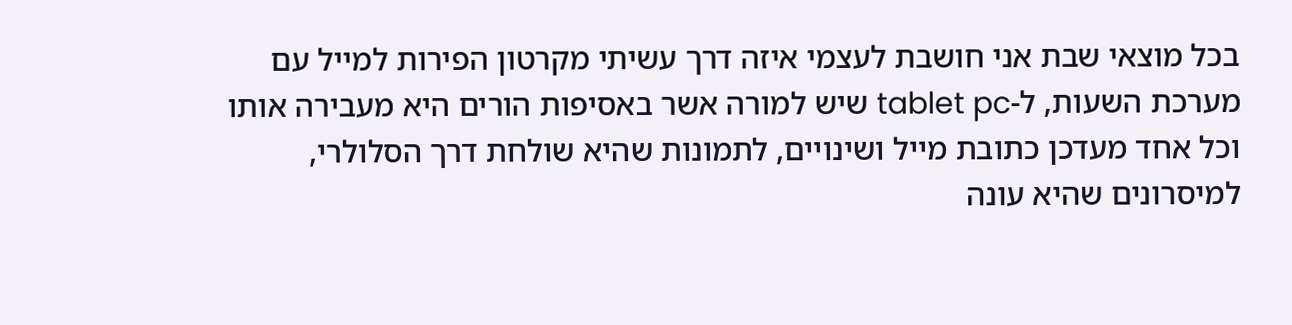בכל מוצאי שבת אני חושבת לעצמי איזה דרך עשיתי מקרטון הפירות למייל עם מערכת השעות, ל-tablet pc שיש למורה אשר באסיפות הורים היא מעבירה אותו וכל אחד מעדכן כתובת מייל ושינויים, לתמונות שהיא שולחת דרך הסלולרי, למיסרונים שהיא עונה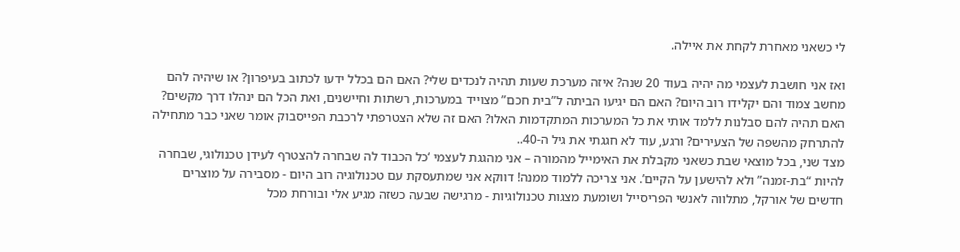לי כשאני מאחרת לקחת את איילה.

ואז אני חושבת לעצמי מה יהיה בעוד 20 שנה? איזה מערכת שעות תהיה לנכדים שלי? האם הם בכלל ידעו לכתוב בעיפרון? או שיהיה להם מחשב צמוד והם יקלידו רוב היום? האם הם יגיעו הביתה ל”בית חכם” מצוייד במערכות, רשתות וחיישנים, ואת הכל הם ינהלו דרך מקשים? האם תהיה להם סבלנות ללמד אותי את כל המערכות המתקדמות האלו? האם זה שלא הצטרפתי לרכבת הפייסבוק אומר שאני כבר מתחילה להתרחק מהשפה של הצעירים? ורגע, עוד לא חגגתי את גיל ה-40..
מצד שני, בכל מוצאי שבת כשאני מקבלת את האימייל מהמורה – אני מהגגת לעצמי ‘כל הכבוד לה שבחרה להצטרף לעידן טכנולוגי, שבחרה להיות “בת-זמנה” ולא להישען על הקיים’. אני צריכה ללמוד ממנה! דווקא אני שמתעסקת עם טכנולוגיה רוב היום - מסבירה על מוצרים חדשים של אורקל, מתלווה לאנשי הפריסייל ושומעת מצגות טכנולוגיות - מרגישה שבעה כשזה מגיע אלי ובורחת מכל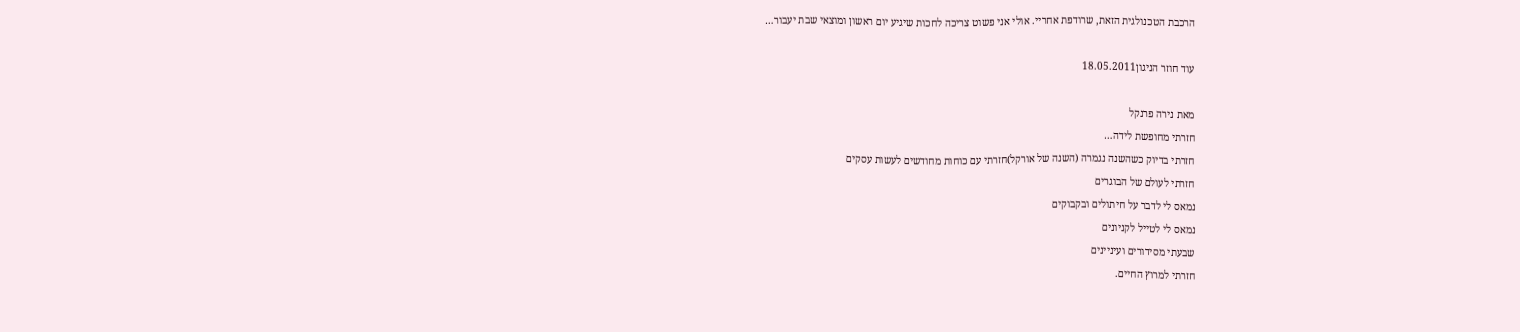הרכבת הטכנולגית הזאת, שרודפת אחריי. אולי אני פשוט צריכה לחכות שיגיע יום ראשון ומוצאי שבת יעבור…

עוד חוזר הניגון18.05.2011

מאת נירה פרנקל
חזרתי מחופשת לידה…
חזרתי בדיוק כשהשנה נגמרה (השנה של אורקל)חזרתי עם כוחות מחודשים לעשות עסקים
חזרתי לעולם של הבוגרים
נמאס לי לדבר על חיתולים ובקבוקים
נמאס לי לטייל לקניונים
שבעתי מסידורים ועיניינים
חזרתי למרוץ החיים.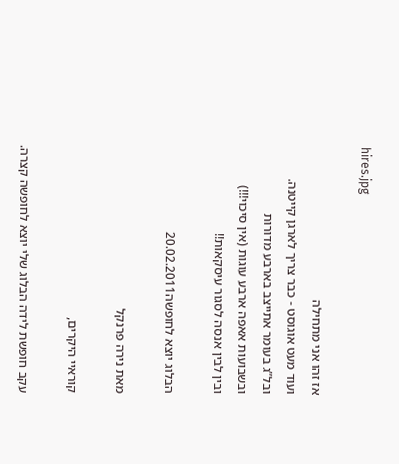hires.jpg

אז זהו אני מתחילה
ועוד מעט אוגוסט - כבר צריך לארגן קייטנה.
ובל”ג בעומר אתייצב בארבע מדורות
ובשבועות אאפה ארבע עוגות (אין סיכוי!!!)
ובין לבין אנסה לסגור עיסקאות!!

הבלוג יוצא לחופשה20.02.2011

מאת נירה פרנקל

קוראיי היקרים,

עקב חופשת לידה הבלוג שלי יוצא לחופשה קצרה.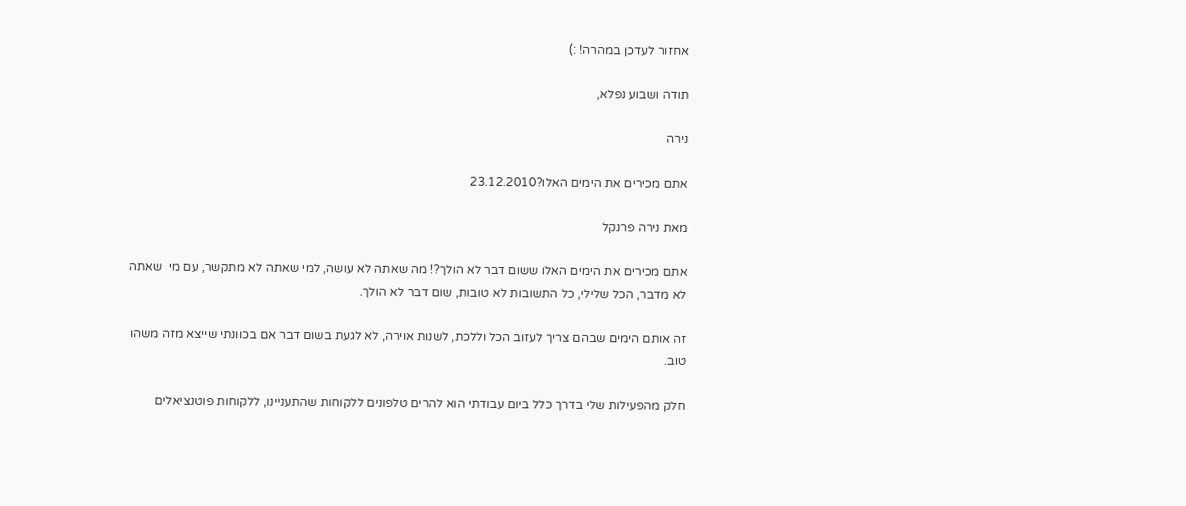אחזור לעדכן במהרה! :)

תודה ושבוע נפלא,

נירה

אתם מכירים את הימים האלו?23.12.2010

מאת נירה פרנקל

אתם מכירים את הימים האלו ששום דבר לא הולך?! מה שאתה לא עושה, למי שאתה לא מתקשר, עם מי  שאתה לא מדבר, הכל שלילי, כל התשובות לא טובות, שום דבר לא הולך.

זה אותם הימים שבהם צריך לעזוב הכל וללכת, לשנות אוירה, לא לגעת בשום דבר אם בכוונתי שייצא מזה משהו טוב.

חלק מהפעילות שלי בדרך כלל ביום עבודתי הוא להרים טלפונים ללקוחות שהתעניינו, ללקוחות פוטנציאלים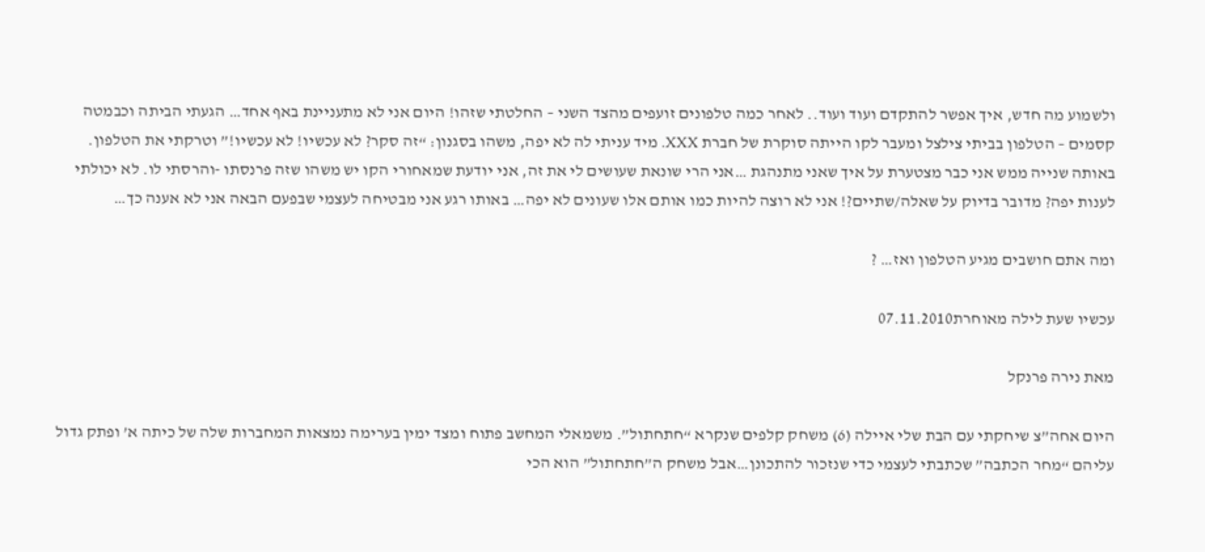ולשמוע מה חדש, איך אפשר להתקדם ועוד ועוד.. לאחר כמה טלפונים זועפים מהצד השני – החלטתי שזהו! היום אני לא מתעניינת באף אחד… הגעתי הביתה וכבמטה קסמים – הטלפון בביתי צילצל ומעבר לקו הייתה סוקרת של חברת XXX. מיד עניתי לה לא יפה, משהו בסגנון: “זה סקר? לא עכשיו! לא עכשיו!” וטרקתי את הטלפון. באותה שנייה ממש אני כבר מצטערת על איך שאני מתנהגת …אני הרי שונאת שעושים לי את זה, אני יודעת שמאחורי הקו יש משהו שזה פרנסתו -והרסתי לו. לא יכולתי לענות יפה? מדובר בדיוק על שאלה/שתיים?! אני לא רוצה להיות כמו אותם אלו שעונים לא יפה… באותו רגע אני מבטיחה לעצמי שבפעם הבאה אני לא אענה כך…

ומה אתם חושבים מגיע הטלפון ואז… ?

עכשיו שעת לילה מאוחרת07.11.2010

מאת נירה פרנקל

היום אחה”צ שיחקתי עם הבת שלי איילה (6) משחק קלפים שנקרא “חתחתול”. משמאלי המחשב פתוח ומצד ימין בערימה נמצאות המחברות שלה של כיתה א’ ופתק גדול עליהם “מחר הכתבה” שכתבתי לעצמי כדי שנזכור להתכונן…אבל משחק ה”חתחתול” הוא הכי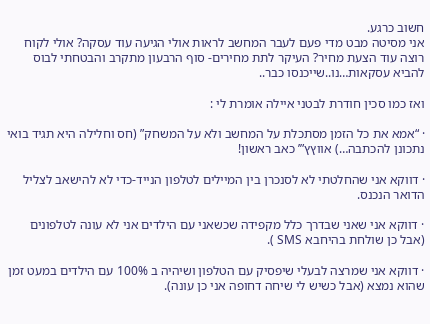חשוב כרגע.
אני מסיטה מבט מדי פעם לעבר המחשב לראות אולי הגיעה עוד עסקה? אולי לקוח רוצה עוד הצעת מחיר? העיקר לתת מחירים- סוף הרבעון מתקרב והבטחתי לבוס להביא עסקאות…נו..שייכנסו כבר..

ואז כמו סכין חודרת לבטני איילה אומרת לי :

· “אמא את כל הזמן מסתכלת על המחשב ולא על המשחק” (חס וחלילה היא תגיד בואי נתכונן להכתבה…) אווץץ”’ כאב ראשון!

· דווקא אני שהחלטתי לא לסנכרן בין המיילים לטלפון הנייד-כדי לא להישאב לצליל הדואר הנכנס.

· דווקא אני שאני שבדרך כלל מקפידה שכשאני עם הילדים אני לא עונה לטלפונים (אבל כן שולחת בהיחבא SMS ).

· דווקא אני שמרצה לבעלי שיפסיק עם הטלפון ושיהיה ב 100% עם הילדים במעט זמן שהוא נמצא (אבל כשיש לי שיחה דחופה אני כן עונה).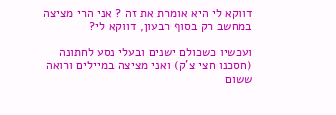דווקא לי היא אומרת את זה ? אני הרי מציצה במחשב רק בסוף רבעון, דווקא לי?

ועכשיו כשכולם ישנים ובעלי נסע לחתונה (חסכנו חצי צ’ק) ואני מציצה במיילים ורואה ששום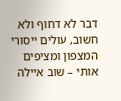דבר לא דחוף ולא חשוב, עולים ייסורי המצפון ומציפים אותי – שוב איילה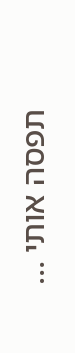תפסה אותי …